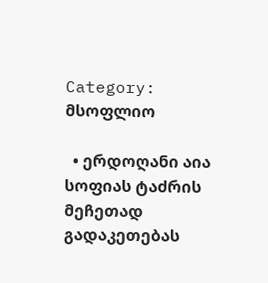Category: მსოფლიო

  • ერდოღანი აია სოფიას ტაძრის მეჩეთად გადაკეთებას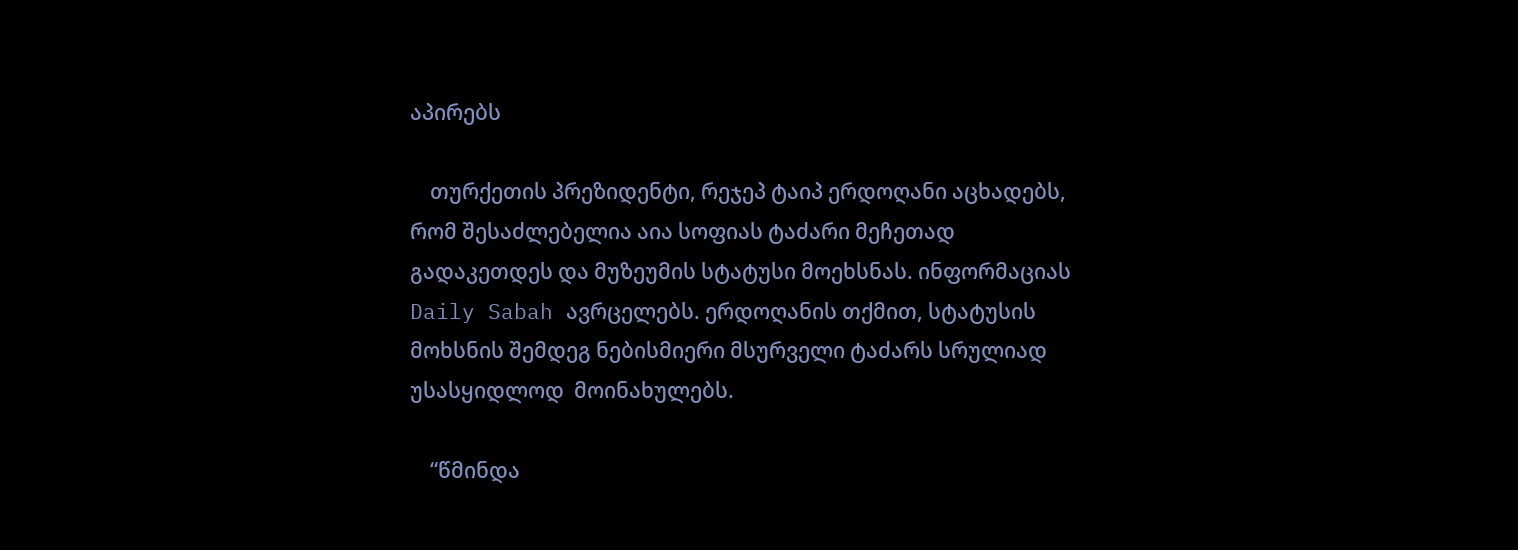აპირებს

    თურქეთის პრეზიდენტი, რეჯეპ ტაიპ ერდოღანი აცხადებს, რომ შესაძლებელია აია სოფიას ტაძარი მეჩეთად გადაკეთდეს და მუზეუმის სტატუსი მოეხსნას. ინფორმაციას Daily Sabah ავრცელებს. ერდოღანის თქმით, სტატუსის მოხსნის შემდეგ ნებისმიერი მსურველი ტაძარს სრულიად უსასყიდლოდ  მოინახულებს.

    “წმინდა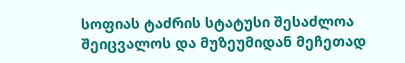სოფიას ტაძრის სტატუსი შესაძლოა შეიცვალოს და მუზეუმიდან მეჩეთად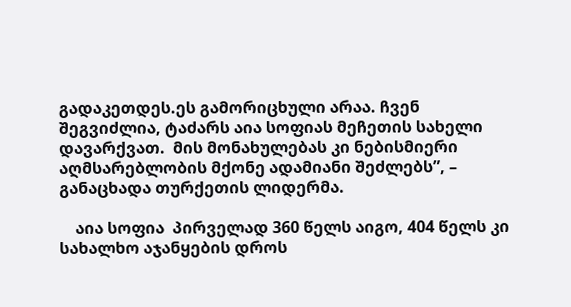გადაკეთდეს.ეს გამორიცხული არაა. ჩვენ შეგვიძლია, ტაძარს აია სოფიას მეჩეთის სახელი დავარქვათ.  მის მონახულებას კი ნებისმიერი აღმსარებლობის მქონე ადამიანი შეძლებს”, – განაცხადა თურქეთის ლიდერმა.

    აია სოფია  პირველად 360 წელს აიგო, 404 წელს კი სახალხო აჯანყების დროს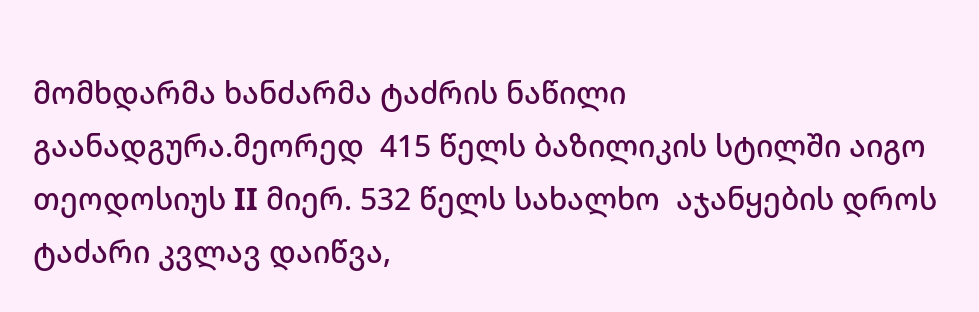მომხდარმა ხანძარმა ტაძრის ნაწილი გაანადგურა.მეორედ  415 წელს ბაზილიკის სტილში აიგო  თეოდოსიუს II მიერ. 532 წელს სახალხო  აჯანყების დროს ტაძარი კვლავ დაიწვა,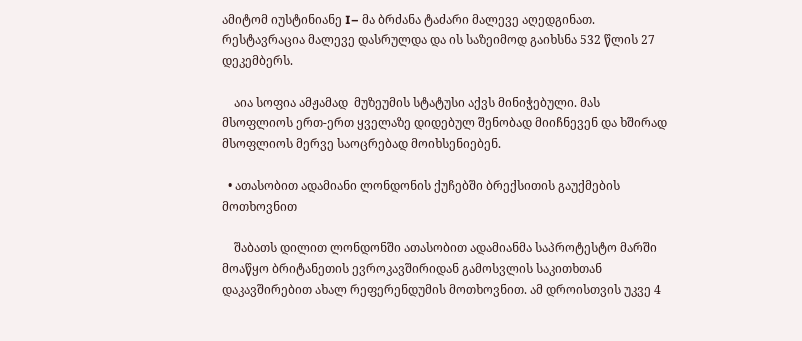ამიტომ იუსტინიანე I– მა ბრძანა ტაძარი მალევე აღედგინათ. რესტავრაცია მალევე დასრულდა და ის საზეიმოდ გაიხსნა 532 წლის 27 დეკემბერს.

    აია სოფია ამჟამად  მუზეუმის სტატუსი აქვს მინიჭებული. მას  მსოფლიოს ერთ-ერთ ყველაზე დიდებულ შენობად მიიჩნევენ და ხშირად მსოფლიოს მერვე საოცრებად მოიხსენიებენ.

  • ათასობით ადამიანი ლონდონის ქუჩებში ბრექსითის გაუქმების მოთხოვნით

    შაბათს დილით ლონდონში ათასობით ადამიანმა საპროტესტო მარში მოაწყო ბრიტანეთის ევროკავშირიდან გამოსვლის საკითხთან დაკავშირებით ახალ რეფერენდუმის მოთხოვნით. ამ დროისთვის უკვე 4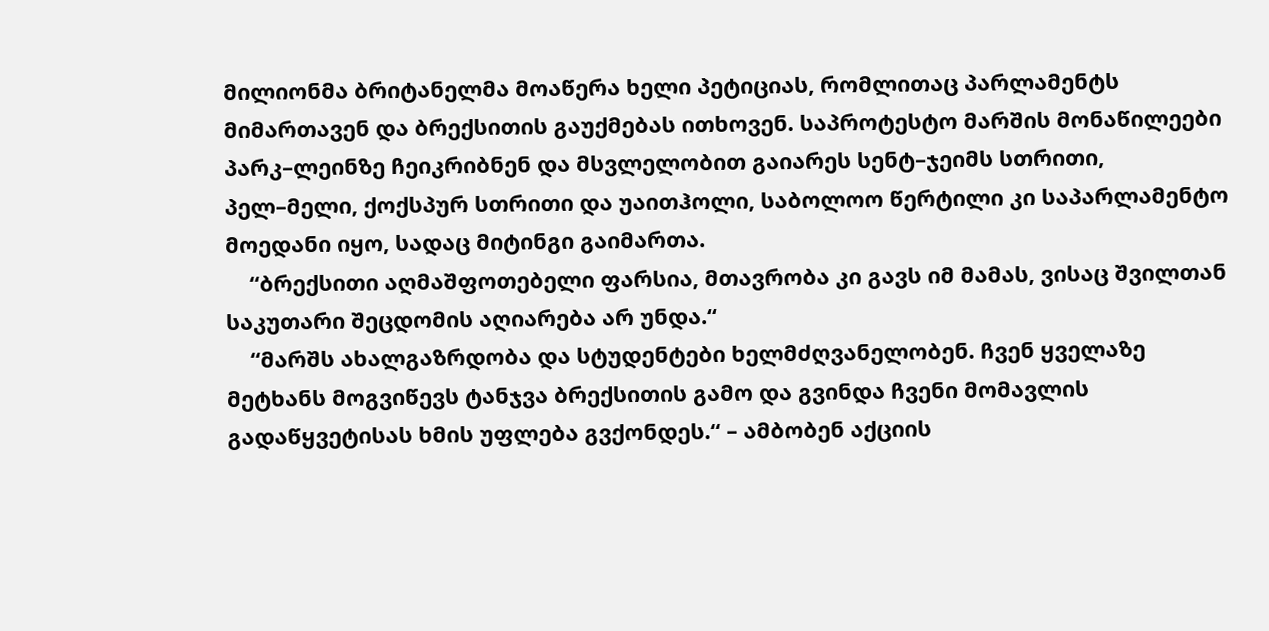მილიონმა ბრიტანელმა მოაწერა ხელი პეტიციას, რომლითაც პარლამენტს მიმართავენ და ბრექსითის გაუქმებას ითხოვენ. საპროტესტო მარშის მონაწილეები პარკ–ლეინზე ჩეიკრიბნენ და მსვლელობით გაიარეს სენტ–ჯეიმს სთრითი, პელ–მელი, ქოქსპურ სთრითი და უაითჰოლი, საბოლოო წერტილი კი საპარლამენტო მოედანი იყო, სადაც მიტინგი გაიმართა.
    “ბრექსითი აღმაშფოთებელი ფარსია, მთავრობა კი გავს იმ მამას, ვისაც შვილთან საკუთარი შეცდომის აღიარება არ უნდა.“
    “მარშს ახალგაზრდობა და სტუდენტები ხელმძღვანელობენ. ჩვენ ყველაზე მეტხანს მოგვიწევს ტანჯვა ბრექსითის გამო და გვინდა ჩვენი მომავლის გადაწყვეტისას ხმის უფლება გვქონდეს.“ – ამბობენ აქციის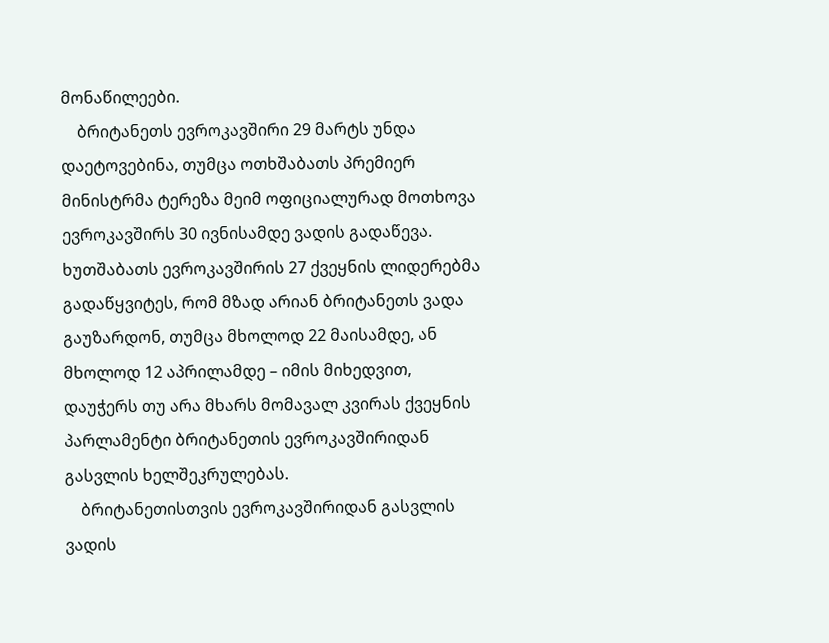მონაწილეები.
    ბრიტანეთს ევროკავშირი 29 მარტს უნდა დაეტოვებინა, თუმცა ოთხშაბათს პრემიერ მინისტრმა ტერეზა მეიმ ოფიციალურად მოთხოვა ევროკავშირს 30 ივნისამდე ვადის გადაწევა. ხუთშაბათს ევროკავშირის 27 ქვეყნის ლიდერებმა გადაწყვიტეს, რომ მზად არიან ბრიტანეთს ვადა გაუზარდონ, თუმცა მხოლოდ 22 მაისამდე, ან მხოლოდ 12 აპრილამდე – იმის მიხედვით, დაუჭერს თუ არა მხარს მომავალ კვირას ქვეყნის პარლამენტი ბრიტანეთის ევროკავშირიდან გასვლის ხელშეკრულებას.
    ბრიტანეთისთვის ევროკავშირიდან გასვლის ვადის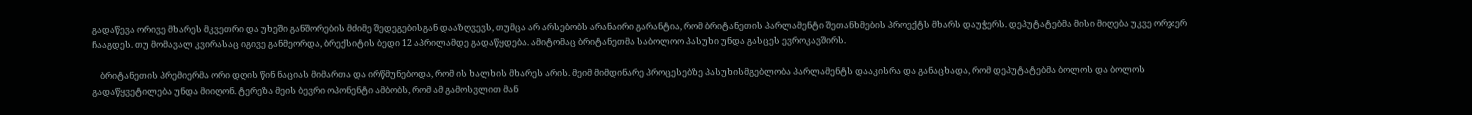გადაწევა ორივე მხარეს მკვეთრი და უხეში განშორების მძიმე შედეგებისგან დააზღვევს, თუმცა არ არსებობს არანაირი გარანტია, რომ ბრიტანეთის პარლამენტი შეთანხმების პროექტს მხარს დაუჭერს. დეპუტატებმა მისი მიღება უკვე ორჯერ ჩააგდეს. თუ მომავალ კვირასაც იგივე განმეორდა, ბრექსიტის ბედი 12 აპრილამდე გადაწყდება. ამიტომაც ბრიტანეთმა საბოლოო პასუხი უნდა გასცეს ევროკავშირს.

    ბრიტანეთის პრემიერმა ორი დღის წინ ნაციას მიმართა და ირწმუნებოდა, რომ ის ხალხის მხარეს არის. მეიმ მიმდინარე პროცესებზე პასუხისმგებლობა პარლამენტს დააკისრა და განაცხადა, რომ დეპუტატებმა ბოლოს და ბოლოს გადაწყვეტილება უნდა მიიღონ. ტერეზა მეის ბევრი ოპონენტი ამბობს, რომ ამ გამოსვლით მან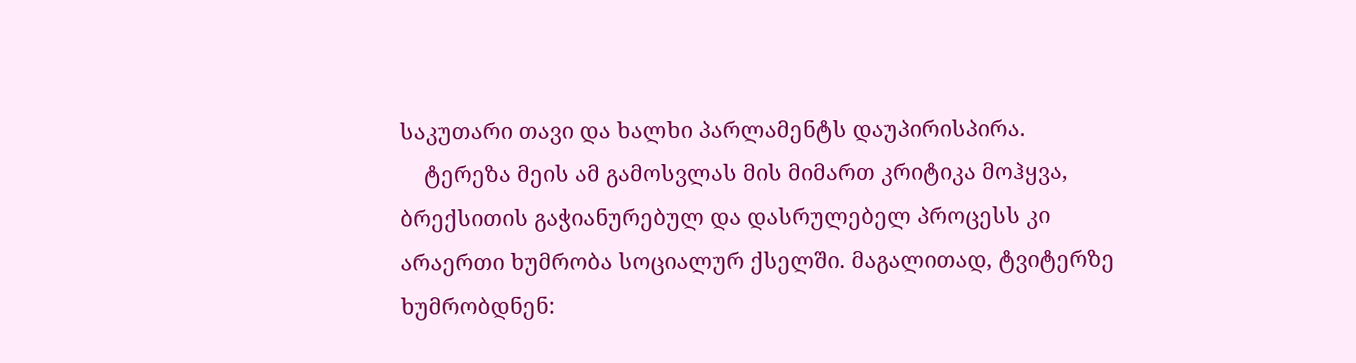საკუთარი თავი და ხალხი პარლამენტს დაუპირისპირა.
    ტერეზა მეის ამ გამოსვლას მის მიმართ კრიტიკა მოჰყვა, ბრექსითის გაჭიანურებულ და დასრულებელ პროცესს კი არაერთი ხუმრობა სოციალურ ქსელში. მაგალითად, ტვიტერზე ხუმრობდნენ: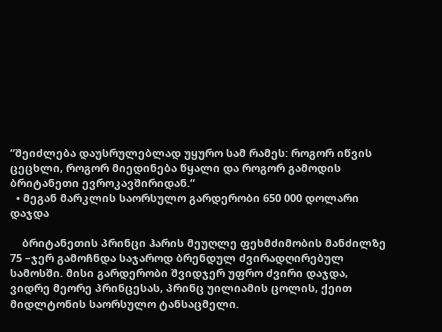“შეიძლება დაუსრულებლად უყურო სამ რამეს: როგორ იწვის ცეცხლი, როგორ მიედინება წყალი და როგორ გამოდის ბრიტანეთი ევროკავშირიდან.“
  • მეგან მარკლის საორსულო გარდერობი 650 000 დოლარი დაჯდა

    ბრიტანეთის პრინცი ჰარის მეუღლე ფეხმძიმობის მანძილზე 75 –ჯერ გამოჩნდა საჯაროდ ბრენდულ ძვირადღირებულ სამოსში. მისი გარდერობი შვიდჯერ უფრო ძვირი დაჯდა, ვიდრე მეორე პრინცესას, პრინც უილიამის ცოლის, ქეით მიდლტონის საორსულო ტანსაცმელი.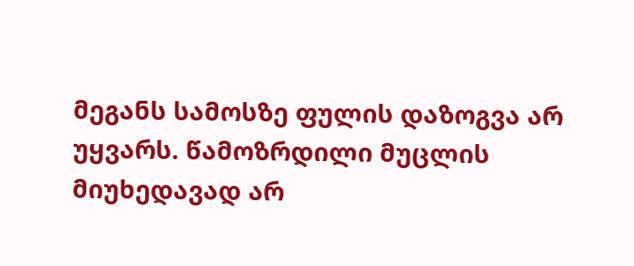მეგანს სამოსზე ფულის დაზოგვა არ უყვარს. წამოზრდილი მუცლის მიუხედავად არ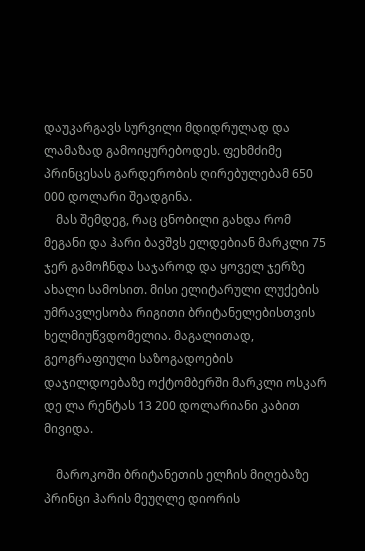დაუკარგავს სურვილი მდიდრულად და ლამაზად გამოიყურებოდეს. ფეხმძიმე პრინცესას გარდერობის ღირებულებამ 650 000 დოლარი შეადგინა.
    მას შემდეგ, რაც ცნობილი გახდა რომ მეგანი და ჰარი ბავშვს ელდებიან მარკლი 75 ჯერ გამოჩნდა საჯაროდ და ყოველ ჯერზე ახალი სამოსით. მისი ელიტარული ლუქების უმრავლესობა რიგითი ბრიტანელებისთვის ხელმიუწვდომელია. მაგალითად, გეოგრაფიული საზოგადოების დაჯილდოებაზე ოქტომბერში მარკლი ოსკარ დე ლა რენტას 13 200 დოლარიანი კაბით მივიდა.

    მაროკოში ბრიტანეთის ელჩის მიღებაზე პრინცი ჰარის მეუღლე დიორის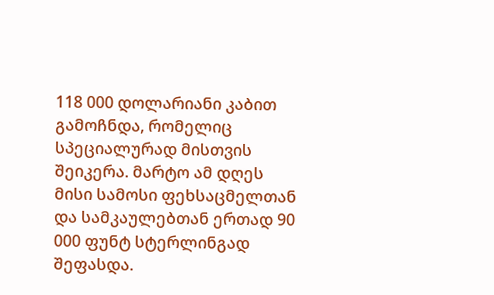118 000 დოლარიანი კაბით გამოჩნდა, რომელიც სპეციალურად მისთვის შეიკერა. მარტო ამ დღეს მისი სამოსი ფეხსაცმელთან და სამკაულებთან ერთად 90 000 ფუნტ სტერლინგად შეფასდა.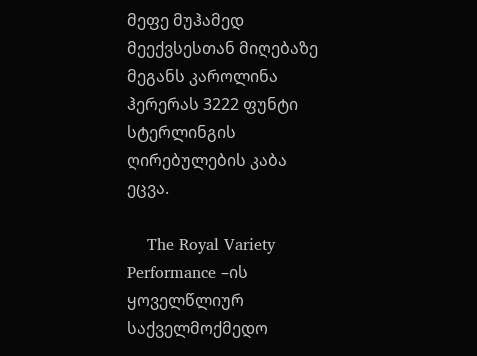მეფე მუჰამედ მეექვსესთან მიღებაზე მეგანს კაროლინა ჰერერას 3222 ფუნტი სტერლინგის ღირებულების კაბა ეცვა.

    The Royal Variety Performance –ის ყოველწლიურ საქველმოქმედო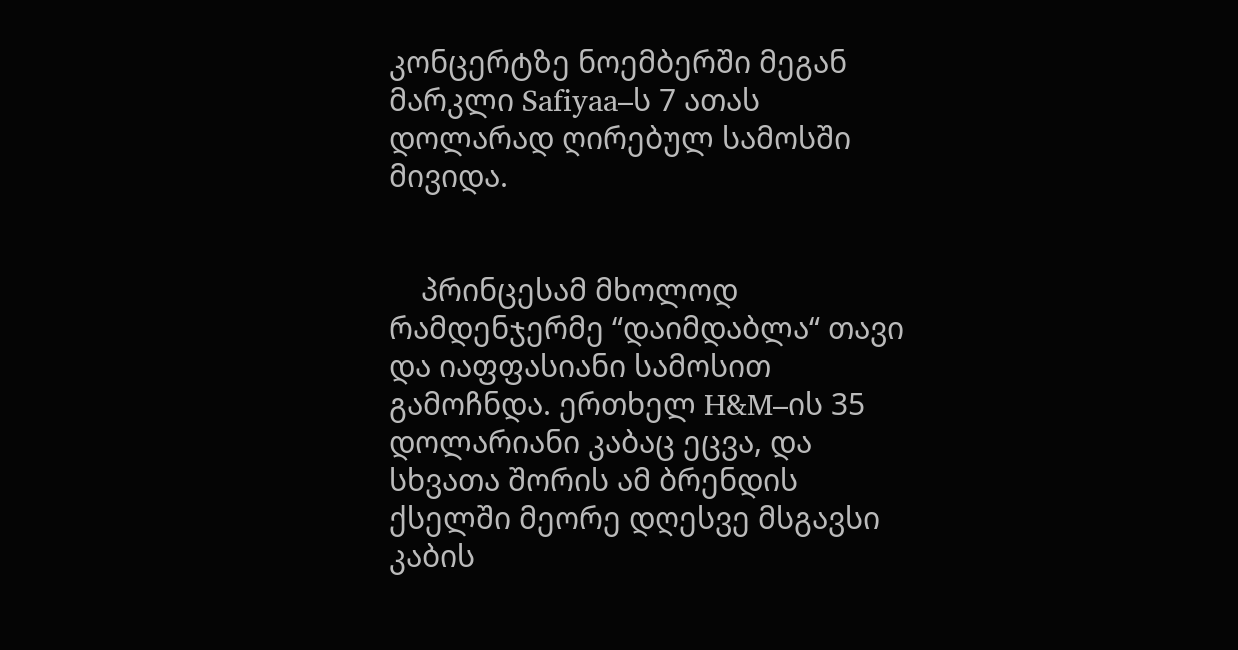კონცერტზე ნოემბერში მეგან მარკლი Safiyaa–ს 7 ათას დოლარად ღირებულ სამოსში მივიდა.


    პრინცესამ მხოლოდ რამდენჯერმე “დაიმდაბლა“ თავი  და იაფფასიანი სამოსით გამოჩნდა. ერთხელ H&M–ის 35 დოლარიანი კაბაც ეცვა, და სხვათა შორის ამ ბრენდის ქსელში მეორე დღესვე მსგავსი კაბის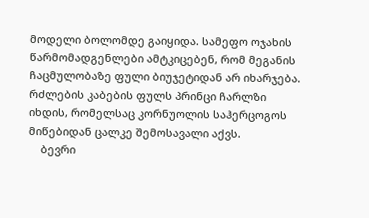მოდელი ბოლომდე გაიყიდა. სამეფო ოჯახის წარმომადგენლები ამტკიცებენ, რომ მეგანის ჩაცმულობაზე ფული ბიუჯეტიდან არ იხარჯება. რძლების კაბების ფულს პრინცი ჩარლზი იხდის, რომელსაც კორნუოლის საჰერცოგოს მიწებიდან ცალკე შემოსავალი აქვს.
    ბევრი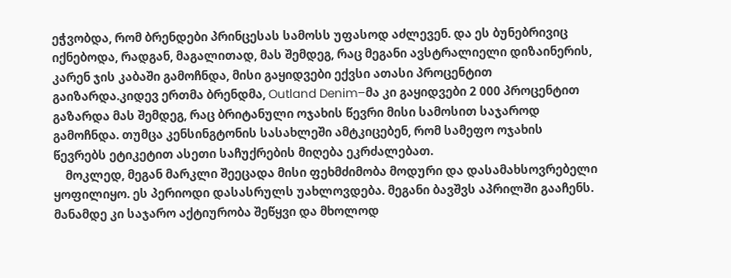ეჭვობდა, რომ ბრენდები პრინცესას სამოსს უფასოდ აძლევენ. და ეს ბუნებრივიც იქნებოდა, რადგან, მაგალითად, მას შემდეგ, რაც მეგანი ავსტრალიელი დიზაინერის, კარენ ჯის კაბაში გამოჩნდა, მისი გაყიდვები ექვსი ათასი პროცენტით გაიზარდა.კიდევ ერთმა ბრენდმა, Outland Denim–მა კი გაყიდვები 2 000 პროცენტით გაზარდა მას შემდეგ, რაც ბრიტანული ოჯახის წევრი მისი სამოსით საჯაროდ გამოჩნდა. თუმცა კენსინგტონის სასახლეში ამტკიცებენ, რომ სამეფო ოჯახის წევრებს ეტიკეტით ასეთი საჩუქრების მიღება ეკრძალებათ.
    მოკლედ, მეგან მარკლი შეეცადა მისი ფეხმძიმობა მოდური და დასამახსოვრებელი ყოფილიყო. ეს პერიოდი დასასრულს უახლოვდება. მეგანი ბავშვს აპრილში გააჩენს. მანამდე კი საჯარო აქტიურობა შეწყვი და მხოლოდ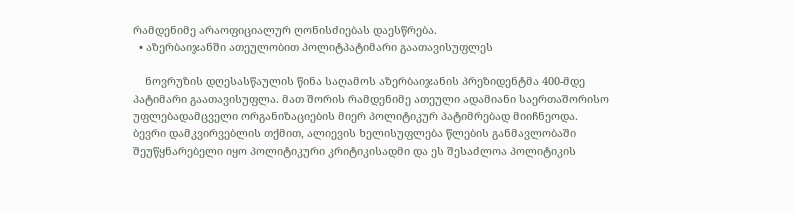რამდენიმე არაოფიციალურ ღონისძიებას დაესწრება.
  • აზერბაიჯანში ათეულობით პოლიტპატიმარი გაათავისუფლეს

    ნოვრუზის დღესასწაულის წინა საღამოს აზერბაიჯანის პრეზიდენტმა 400-მდე პატიმარი გაათავისუფლა. მათ შორის რამდენიმე ათეული ადამიანი საერთაშორისო უფლებადამცველი ორგანიზაციების მიერ პოლიტიკურ პატიმრებად მიიჩნეოდა. ბევრი დამკვირვებლის თქმით, ალიევის ხელისუფლება წლების განმავლობაში შეუწყნარებელი იყო პოლიტიკური კრიტიკისადმი და ეს შესაძლოა პოლიტიკის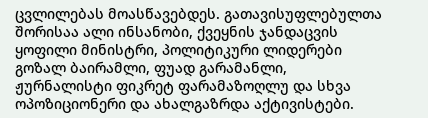ცვლილებას მოასწავებდეს. გათავისუფლებულთა შორისაა ალი ინსანობი, ქვეყნის ჯანდაცვის ყოფილი მინისტრი, პოლიტიკური ლიდერები გოზალ ბაირამლი, ფუად გარამანლი, ჟურნალისტი ფიკრეტ ფარამაზოღლუ და სხვა ოპოზიციონერი და ახალგაზრდა აქტივისტები.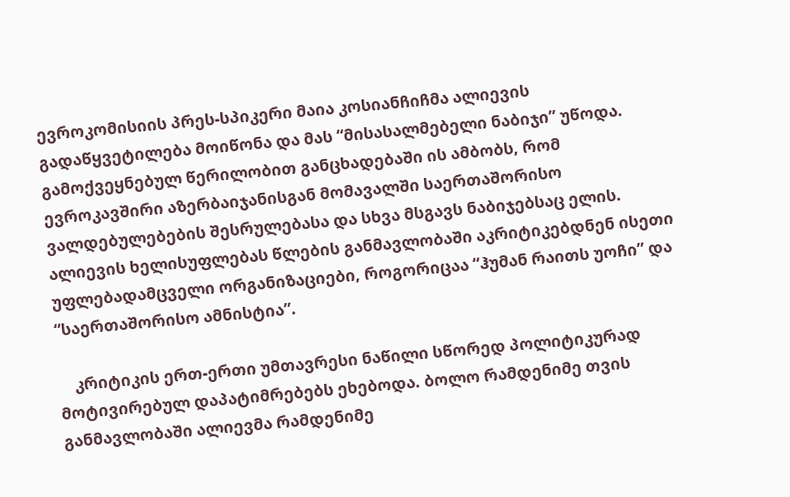ევროკომისიის პრეს-სპიკერი მაია კოსიანჩიჩმა ალიევის გადაწყვეტილება მოიწონა და მას “მისასალმებელი ნაბიჯი” უწოდა. გამოქვეყნებულ წერილობით განცხადებაში ის ამბობს, რომ ევროკავშირი აზერბაიჯანისგან მომავალში საერთაშორისო ვალდებულებების შესრულებასა და სხვა მსგავს ნაბიჯებსაც ელის. ალიევის ხელისუფლებას წლების განმავლობაში აკრიტიკებდნენ ისეთი უფლებადამცველი ორგანიზაციები, როგორიცაა “ჰუმან რაითს უოჩი” და “საერთაშორისო ამნისტია”.

    კრიტიკის ერთ-ერთი უმთავრესი ნაწილი სწორედ პოლიტიკურად მოტივირებულ დაპატიმრებებს ეხებოდა. ბოლო რამდენიმე თვის განმავლობაში ალიევმა რამდენიმე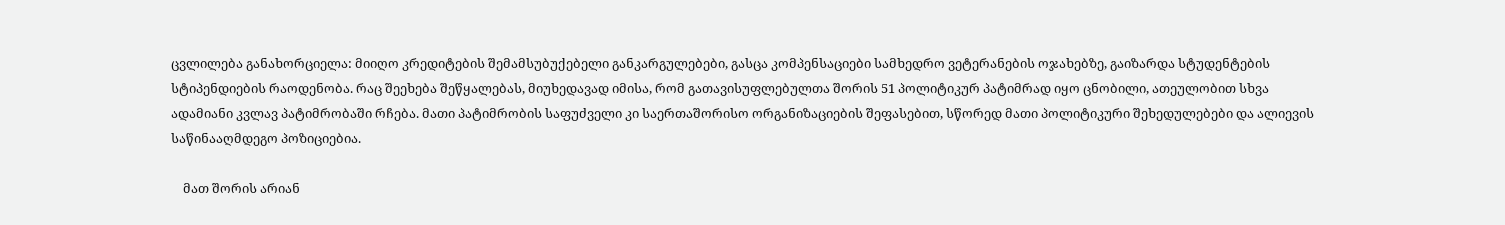ცვლილება განახორციელა: მიიღო კრედიტების შემამსუბუქებელი განკარგულებები, გასცა კომპენსაციები სამხედრო ვეტერანების ოჯახებზე, გაიზარდა სტუდენტების სტიპენდიების რაოდენობა. რაც შეეხება შეწყალებას, მიუხედავად იმისა, რომ გათავისუფლებულთა შორის 51 პოლიტიკურ პატიმრად იყო ცნობილი, ათეულობით სხვა ადამიანი კვლავ პატიმრობაში რჩება. მათი პატიმრობის საფუძველი კი საერთაშორისო ორგანიზაციების შეფასებით, სწორედ მათი პოლიტიკური შეხედულებები და ალიევის საწინააღმდეგო პოზიციებია.

    მათ შორის არიან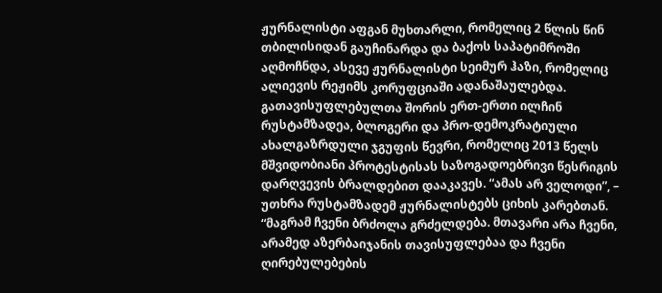ჟურნალისტი აფგან მუხთარლი, რომელიც 2 წლის წინ თბილისიდან გაუჩინარდა და ბაქოს საპატიმროში აღმოჩნდა, ასევე ჟურნალისტი სეიმურ ჰაზი, რომელიც ალიევის რეჟიმს კორუფციაში ადანაშაულებდა. გათავისუფლებულთა შორის ერთ-ერთი ილჩინ რუსტამზადეა, ბლოგერი და პრო-დემოკრატიული ახალგაზრდული ჯგუფის წევრი, რომელიც 2013 წელს მშვიდობიანი პროტესტისას საზოგადოებრივი წესრიგის დარღვევის ბრალდებით დააკავეს. “ამას არ ველოდი”, – უთხრა რუსტამზადემ ჟურნალისტებს ციხის კარებთან. “მაგრამ ჩვენი ბრძოლა გრძელდება. მთავარი არა ჩვენი, არამედ აზერბაიჯანის თავისუფლებაა და ჩვენი ღირებულებების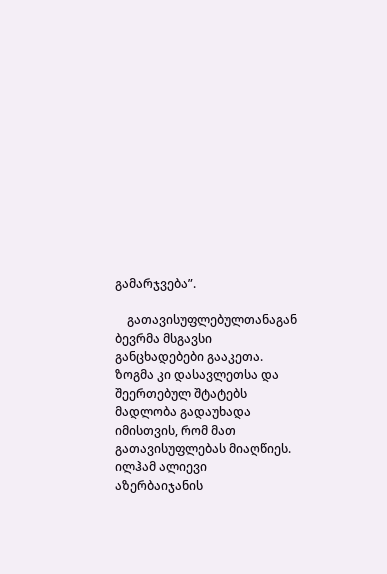გამარჯვება”.

    გათავისუფლებულთანაგან ბევრმა მსგავსი განცხადებები გააკეთა. ზოგმა კი დასავლეთსა და შეერთებულ შტატებს მადლობა გადაუხადა იმისთვის, რომ მათ გათავისუფლებას მიაღწიეს. ილჰამ ალიევი აზერბაიჯანის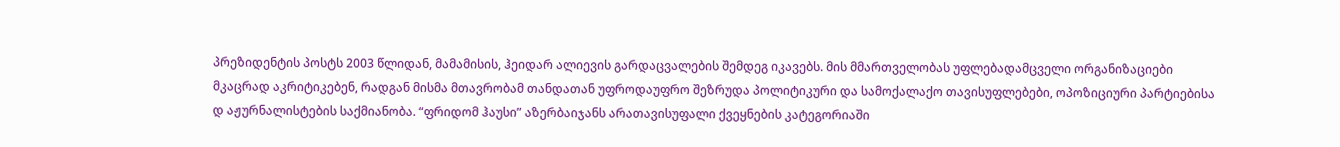პრეზიდენტის პოსტს 2003 წლიდან, მამამისის, ჰეიდარ ალიევის გარდაცვალების შემდეგ იკავებს. მის მმართველობას უფლებადამცველი ორგანიზაციები მკაცრად აკრიტიკებენ, რადგან მისმა მთავრობამ თანდათან უფროდაუფრო შეზრუდა პოლიტიკური და სამოქალაქო თავისუფლებები, ოპოზიციური პარტიებისა დ აჟურნალისტების საქმიანობა. “ფრიდომ ჰაუსი” აზერბაიჯანს არათავისუფალი ქვეყნების კატეგორიაში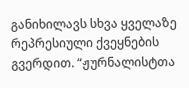განიხილავს სხვა ყველაზე რეპრესიული ქვეყნების გვერდით. “ჟურნალისტთა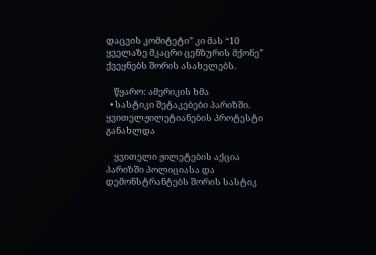დაცვის კომიტეტი” კი მას “10 ყველაზე მკაცრი ცენზურის მქონე” ქვეყნებს შორის ასახელებს.

    წყარო: ამერიკის ხმა
  • სასტიკი შეტაკებები პარიზში. ყვითელჟილეტიანების პროტესტი განახლდა

    ყვითელი ჟილეტების აქცია პარიზში პოლიციასა და დემონსტრანტებს შორის სასტიკ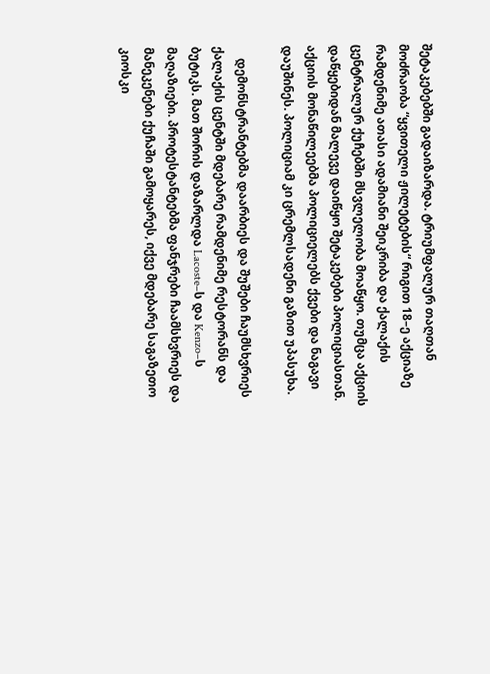შეტაკებებში გადაიზარდა. ტრიუმფალურ თაღთან მოძრაობა “ყვითელი ჟილეტების“ რიგით 18–ე აქციაზე რამდენიმე ათასი ადამიანი შეიკრიბა და ქალაქის ცენტრალურ ქუჩებში მსვლელობა მოაწყო. თუმცა აქციის დაწყებიდან მალევე დაიწყო შეტაკებები პოლიციასთან. აქციის მონაწილეებმა პოლიციელებს ქვები და ნაგავი დაუშინეს. პოლიციამ კი ცრემლსადენი გაზით უპასუხა.

    დემონსტრანტებმა დაარბიეს და შუშები ჩაუმსხვრიეს ქალაქის ცენტში მდებარე რამდენიმე რესტორანს და ბუტიკს. მათ შორის დაზარლდა Lacoste–ს და Kenzo–ს მაღაზიები. პროტესტანტებმა ფანჯრები ჩაამსხვრიეს და მანეკენები ქუჩაში გამოყარეს, იქვე მდებარე საგაზეთო კიოსკი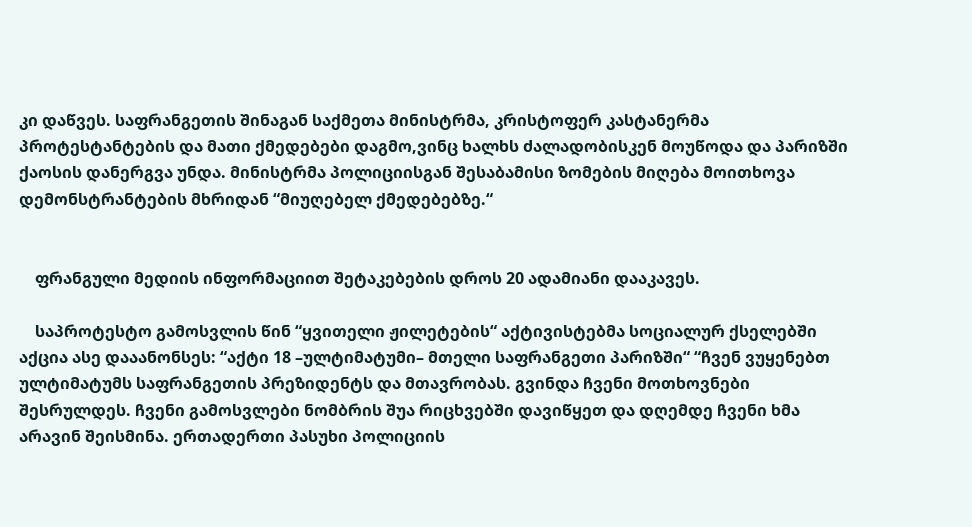კი დაწვეს. საფრანგეთის შინაგან საქმეთა მინისტრმა, კრისტოფერ კასტანერმა პროტესტანტების და მათი ქმედებები დაგმო,ვინც ხალხს ძალადობისკენ მოუწოდა და პარიზში ქაოსის დანერგვა უნდა. მინისტრმა პოლიციისგან შესაბამისი ზომების მიღება მოითხოვა დემონსტრანტების მხრიდან “მიუღებელ ქმედებებზე.“


    ფრანგული მედიის ინფორმაციით შეტაკებების დროს 20 ადამიანი დააკავეს.

    საპროტესტო გამოსვლის წინ “ყვითელი ჟილეტების“ აქტივისტებმა სოციალურ ქსელებში აქცია ასე დააანონსეს: “აქტი 18 –ულტიმატუმი– მთელი საფრანგეთი პარიზში“ “ჩვენ ვუყენებთ ულტიმატუმს საფრანგეთის პრეზიდენტს და მთავრობას. გვინდა ჩვენი მოთხოვნები შესრულდეს. ჩვენი გამოსვლები ნომბრის შუა რიცხვებში დავიწყეთ და დღემდე ჩვენი ხმა არავინ შეისმინა. ერთადერთი პასუხი პოლიციის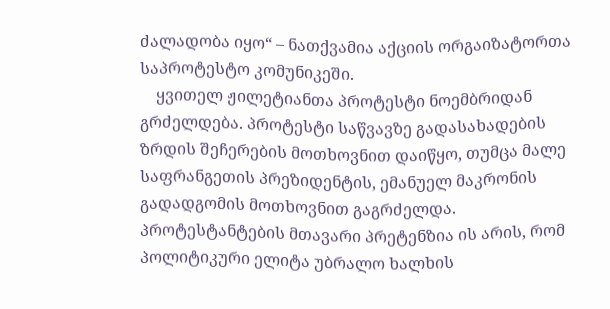ძალადობა იყო“ – ნათქვამია აქციის ორგაიზატორთა საპროტესტო კომუნიკეში.
    ყვითელ ჟილეტიანთა პროტესტი ნოემბრიდან გრძელდება. პროტესტი საწვავზე გადასახადების ზრდის შეჩერების მოთხოვნით დაიწყო, თუმცა მალე საფრანგეთის პრეზიდენტის, ემანუელ მაკრონის გადადგომის მოთხოვნით გაგრძელდა. პროტესტანტების მთავარი პრეტენზია ის არის, რომ პოლიტიკური ელიტა უბრალო ხალხის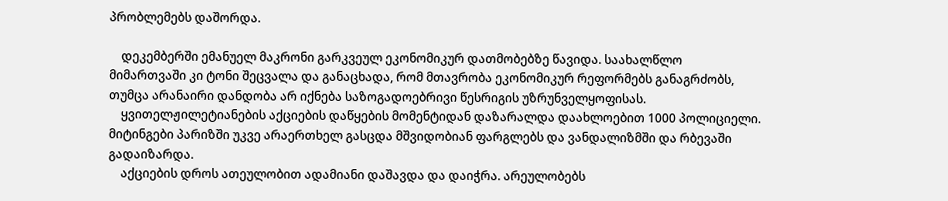პრობლემებს დაშორდა.

    დეკემბერში ემანუელ მაკრონი გარკვეულ ეკონომიკურ დათმობებზე წავიდა. საახალწლო მიმართვაში კი ტონი შეცვალა და განაცხადა, რომ მთავრობა ეკონომიკურ რეფორმებს განაგრძობს, თუმცა არანაირი დანდობა არ იქნება საზოგადოებრივი წესრიგის უზრუნველყოფისას.
    ყვითელჟილეტიანების აქციების დაწყების მომენტიდან დაზარალდა დაახლოებით 1000 პოლიციელი. მიტინგები პარიზში უკვე არაერთხელ გასცდა მშვიდობიან ფარგლებს და ვანდალიზმში და რბევაში გადაიზარდა.
    აქციების დროს ათეულობით ადამიანი დაშავდა და დაიჭრა. არეულობებს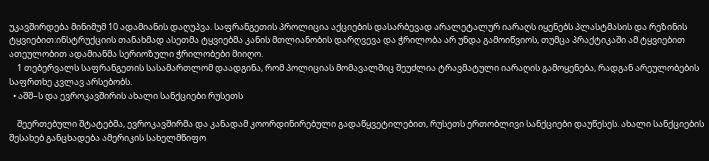უკავშირდება მინიმუმ 10 ადამიანის დაღუპვა. საფრანგეთის პროლიცია აქციების დასარბევად არალეტალურ იარაღს იყენებს პლასტმასის და რეზინის ტყვიებით:ინსტრუქციის თანახმად ასეთმა ტყვიებმა კანის მთლიანობის დარღვევა და ჭრილობა არ უნდა გამოიწვიოს, თუმცა პრაქტიკაში ამ ტყვიებით ათეულობით ადამიანმა სერიოზული ჭრილობები მიიღო.
    1 თებერვალს საფრანგეთის სასამართლომ დაადგინა, რომ პოლიციას მომავალშიც შეუძლია ტრავმატული იარაღის გამოყენება, რადგან არეულობების საფრთხე კვლავ არსებობს.
  • აშშ–ს და ევროკავშირის ახალი სანქციები რუსეთს

    შეერთებული შტატებმა, ევროკავშირმა და კანადამ კოორდინირებული გადაწყვეტილებით, რუსეთს ერთობლივი სანქციები დაუწესეს. ახალი სანქციების შესახებ განცხადება ამერიკის სახელმწიფო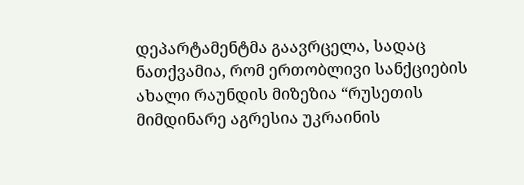დეპარტამენტმა გაავრცელა, სადაც ნათქვამია, რომ ერთობლივი სანქციების ახალი რაუნდის მიზეზია “რუსეთის მიმდინარე აგრესია უკრაინის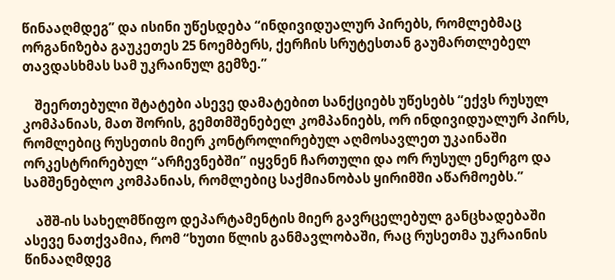წინააღმდეგ” და ისინი უწესდება “ინდივიდუალურ პირებს, რომლებმაც ორგანიზება გაუკეთეს 25 ნოემბერს, ქერჩის სრუტესთან გაუმართლებელ თავდასხმას სამ უკრაინულ გემზე.”

    შეერთებული შტატები ასევე დამატებით სანქციებს უწესებს “ექვს რუსულ კომპანიას, მათ შორის, გემთმშენებელ კომპანიებს, ორ ინდივიდუალურ პირს, რომლებიც რუსეთის მიერ კონტროლირებულ აღმოსავლეთ უკაინაში ორკესტრირებულ “არჩევნებში” იყვნენ ჩართული და ორ რუსულ ენერგო და სამშენებლო კომპანიას, რომლებიც საქმიანობას ყირიმში აწარმოებს.”

    აშშ-ის სახელმწიფო დეპარტამენტის მიერ გავრცელებულ განცხადებაში ასევე ნათქვამია, რომ “ხუთი წლის განმავლობაში, რაც რუსეთმა უკრაინის წინააღმდეგ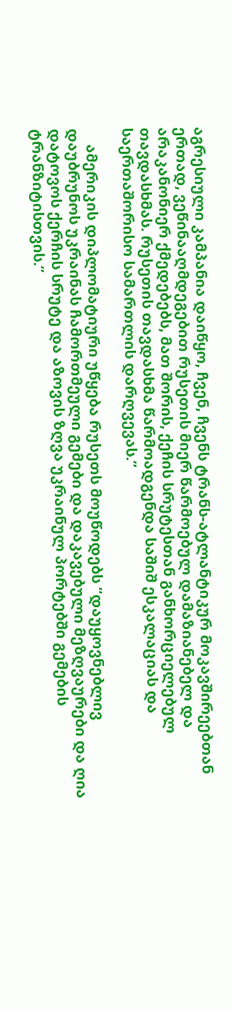აგრესიული კამპანია დაიწყო, ჩვენ, ჩვენს ტრანს-ატლანტიკურ მოკავშირეებთან ერთად, ვეწინააღმდეგებით რუსეთის მიერ წარმოებულ დამაზიანებელ და არაკანონიერ ქმედებებს, მათ შორის, ქეჩის სრუტესთან განხორციელებულ თავდასხმას. რუსეთის თავდასხმა წარმოადგენდა საშიშ ესკალაციას და საერთაშორისო სამართლის დარღვევას.”

    ამერიკის დიპლომატიური უწყება რუსეთს მოუწოდებს “დაუყოვნებლივ დაუბრუნოს უკრაინას ჩამორთმეული გემები და დაკავებული მეზღვაურები და ღია დატოვოს ქერჩის სრუტე და აზოვის ზღვა უკრაინულ პორტებში გემების ტრანზიტისთვის.”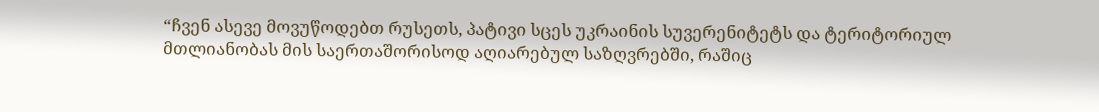“ჩვენ ასევე მოვუწოდებთ რუსეთს, პატივი სცეს უკრაინის სუვერენიტეტს და ტერიტორიულ მთლიანობას მის საერთაშორისოდ აღიარებულ საზღვრებში, რაშიც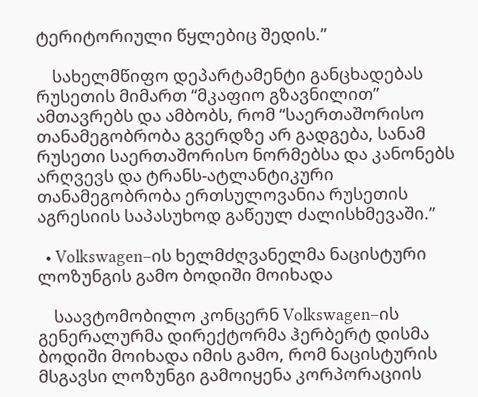ტერიტორიული წყლებიც შედის.”

    სახელმწიფო დეპარტამენტი განცხადებას რუსეთის მიმართ “მკაფიო გზავნილით” ამთავრებს და ამბობს, რომ “საერთაშორისო თანამეგობრობა გვერდზე არ გადგება, სანამ რუსეთი საერთაშორისო ნორმებსა და კანონებს არღვევს და ტრანს-ატლანტიკური თანამეგობრობა ერთსულოვანია რუსეთის აგრესიის საპასუხოდ გაწეულ ძალისხმევაში.”

  • Volkswagen–ის ხელმძღვანელმა ნაცისტური ლოზუნგის გამო ბოდიში მოიხადა

    საავტომობილო კონცერნ Volkswagen–ის გენერალურმა დირექტორმა ჰერბერტ დისმა ბოდიში მოიხადა იმის გამო, რომ ნაცისტურის მსგავსი ლოზუნგი გამოიყენა კორპორაციის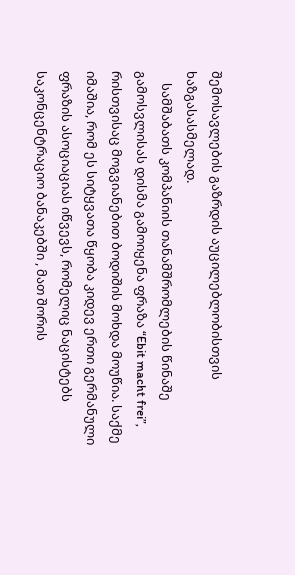შემოსავლების გაზრდის აუცილებლობისთვის ხაზგასასმელად.
    სამშაბათს კომპანიის თანამშრომლების წინაშე გამოსვლისას დისმა გამოიყენა ფრაზა “Ebit macht frei”, რისთვისაც მოგვიანებით ბოდიშის მოხდა მოუწია. საქმე იმაშია, რომ ეს სიტყვათა წყობა კიდევ ერთი გერმანული ფრაზის ასოციაციას იწვევს, რომელიც ნაცისტებს საკონცენტრაციო ბანაკებში , მათ შორის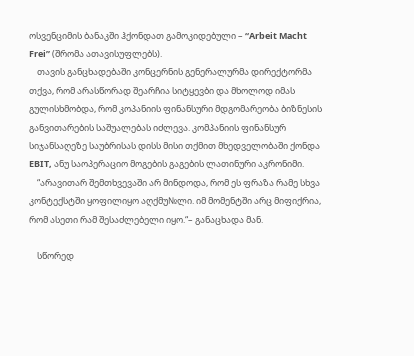ოსვენციმის ბანაკში ჰქონდათ გამოკიდებული – “Arbeit Macht Frei” (შრომა ათავისუფლებს).
    თავის განცხადებაში კონცერნის გენერალურმა დირექტორმა თქვა, რომ არასწორად შეარჩია სიტყევბი და მხოლოდ იმას გულისხმობდა, რომ კოპანიის ფინანსური მდგომარეობა ბიზნესის განვითარების საშუალებას იძლევა. კომპანიის ფინანსურ სიჯანსაღეზე საუბრისას დისს მისი თქმით მხედველობაში ქონდა EBIT, ანუ საოპერაციო მოგების გაგების ლათინური აკრონიმი.
    “არავითარ შემთხვევაში არ მინდოდა, რომ ეს ფრაზა რამე სხვა კონტექსტში ყოფილიყო აღქმუ№ლი. იმ მომენტში არც მიფიქრია, რომ ასეთი რამ შესაძლებელი იყო.“– განაცხადა მან.

    სწორედ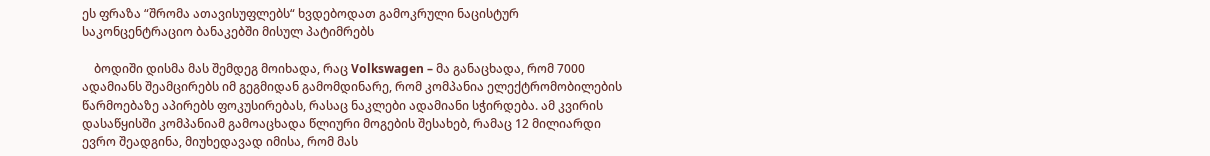ეს ფრაზა “შრომა ათავისუფლებს“ ხვდებოდათ გამოკრული ნაცისტურ საკონცენტრაციო ბანაკებში მისულ პატიმრებს

    ბოდიში დისმა მას შემდეგ მოიხადა, რაც Volkswagen – მა განაცხადა, რომ 7000 ადამიანს შეამცირებს იმ გეგმიდან გამომდინარე, რომ კომპანია ელექტრომობილების წარმოებაზე აპირებს ფოკუსირებას, რასაც ნაკლები ადამიანი სჭირდება. ამ კვირის დასაწყისში კომპანიამ გამოაცხადა წლიური მოგების შესახებ, რამაც 12 მილიარდი ევრო შეადგინა, მიუხედავად იმისა, რომ მას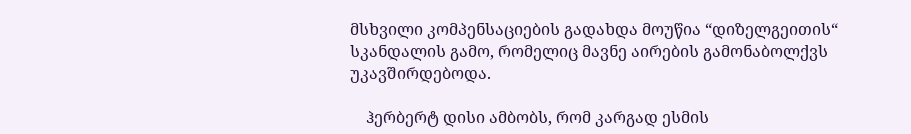მსხვილი კომპენსაციების გადახდა მოუწია “დიზელგეითის“ სკანდალის გამო, რომელიც მავნე აირების გამონაბოლქვს უკავშირდებოდა.

    ჰერბერტ დისი ამბობს, რომ კარგად ესმის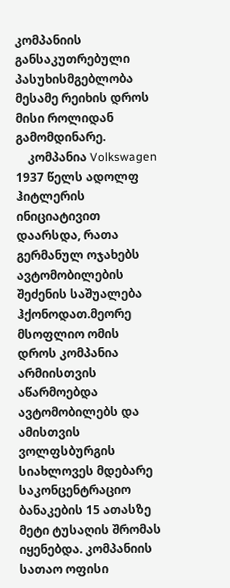კომპანიის განსაკუთრებული პასუხისმგებლობა მესამე რეიხის დროს მისი როლიდან გამომდინარე.
    კომპანია Volkswagen 1937 წელს ადოლფ ჰიტლერის ინიციატივით დაარსდა, რათა გერმანულ ოჯახებს ავტომობილების შეძენის საშუალება ჰქონოდათ.მეორე მსოფლიო ომის დროს კომპანია არმიისთვის აწარმოებდა ავტომობილებს და ამისთვის ვოლფსბურგის სიახლოვეს მდებარე საკონცენტრაციო ბანაკების 15 ათასზე მეტი ტუსაღის შრომას იყენებდა. კომპანიის სათაო ოფისი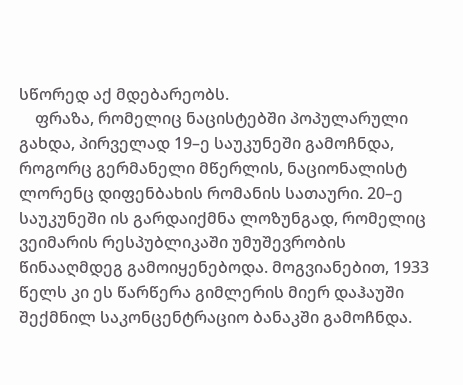სწორედ აქ მდებარეობს.
    ფრაზა, რომელიც ნაცისტებში პოპულარული გახდა, პირველად 19–ე საუკუნეში გამოჩნდა, როგორც გერმანელი მწერლის, ნაციონალისტ ლორენც დიფენბახის რომანის სათაური. 20–ე საუკუნეში ის გარდაიქმნა ლოზუნგად, რომელიც ვეიმარის რესპუბლიკაში უმუშევრობის წინააღმდეგ გამოიყენებოდა. მოგვიანებით, 1933 წელს კი ეს წარწერა გიმლერის მიერ დაჰაუში შექმნილ საკონცენტრაციო ბანაკში გამოჩნდა.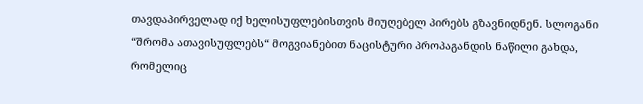თავდაპირველად იქ ხელისუფლებისთვის მიუღებელ პირებს გზავნიდნენ. სლოგანი “შრომა ათავისუფლებს“ მოგვიანებით ნაცისტური პროპაგანდის ნაწილი გახდა, რომელიც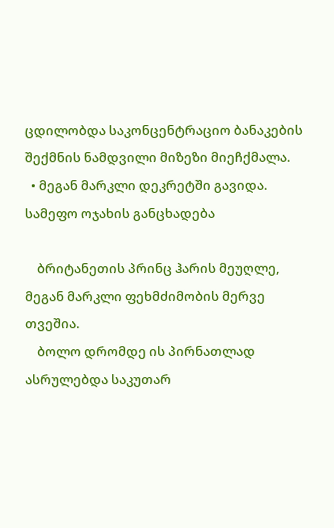ცდილობდა საკონცენტრაციო ბანაკების შექმნის ნამდვილი მიზეზი მიეჩქმალა.
  • მეგან მარკლი დეკრეტში გავიდა. სამეფო ოჯახის განცხადება

    ბრიტანეთის პრინც ჰარის მეუღლე,  მეგან მარკლი ფეხმძიმობის მერვე თვეშია.
    ბოლო დრომდე ის პირნათლად ასრულებდა საკუთარ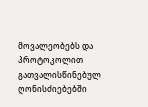მოვალეობებს და პროტოკოლით გათვალისწინებულ ღონისძიებებში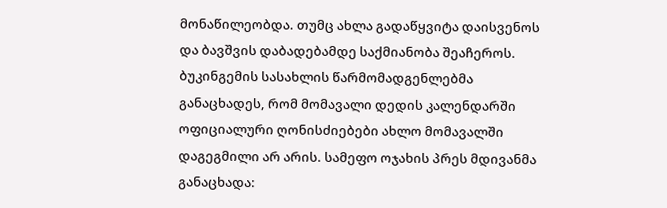მონაწილეობდა. თუმც ახლა გადაწყვიტა დაისვენოს და ბავშვის დაბადებამდე საქმიანობა შეაჩეროს. ბუკინგემის სასახლის წარმომადგენლებმა განაცხადეს, რომ მომავალი დედის კალენდარში ოფიციალური ღონისძიებები ახლო მომავალში დაგეგმილი არ არის. სამეფო ოჯახის პრეს მდივანმა განაცხადა: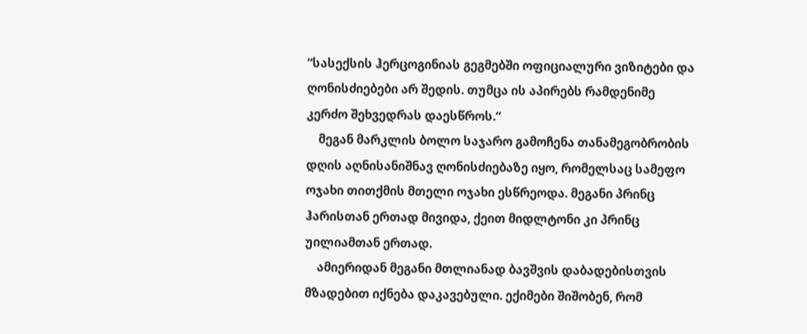“სასექსის ჰერცოგინიას გეგმებში ოფიციალური ვიზიტები და ღონისძიებები არ შედის. თუმცა ის აპირებს რამდენიმე კერძო შეხვედრას დაესწროს.“
    მეგან მარკლის ბოლო საჯარო გამოჩენა თანამეგობრობის დღის აღნისანიშნავ ღონისძიებაზე იყო, რომელსაც სამეფო ოჯახი თითქმის მთელი ოჯახი ესწრეოდა. მეგანი პრინც ჰარისთან ერთად მივიდა, ქეით მიდლტონი კი პრინც უილიამთან ერთად.
    ამიერიდან მეგანი მთლიანად ბავშვის დაბადებისთვის მზადებით იქნება დაკავებული. ექიმები შიშობენ, რომ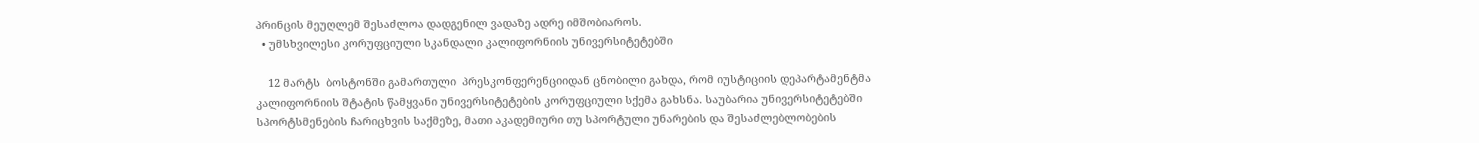პრინცის მეუღლემ შესაძლოა დადგენილ ვადაზე ადრე იმშობიაროს.
  • უმსხვილესი კორუფციული სკანდალი კალიფორნიის უნივერსიტეტებში

    12 მარტს  ბოსტონში გამართული  პრესკონფერენციიდან ცნობილი გახდა, რომ იუსტიციის დეპარტამენტმა კალიფორნიის შტატის წამყვანი უნივერსიტეტების კორუფციული სქემა გახსნა. საუბარია უნივერსიტეტებში სპორტსმენების ჩარიცხვის საქმეზე, მათი აკადემიური თუ სპორტული უნარების და შესაძლებლობების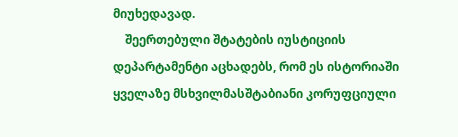მიუხედავად.
    შეერთებული შტატების იუსტიციის დეპარტამენტი აცხადებს, რომ ეს ისტორიაში ყველაზე მსხვილმასშტაბიანი კორუფციული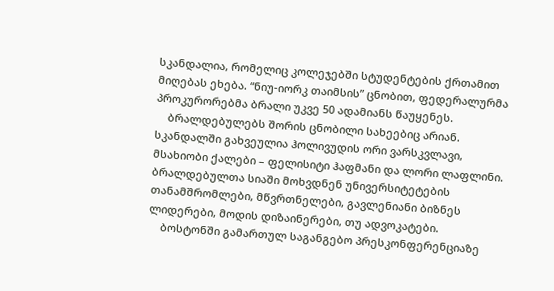სკანდალია, რომელიც კოლეჯებში სტუდენტების ქრთამით მიღებას ეხება. “ნიუ-იორკ თაიმსის” ცნობით, ფედერალურმა პროკურორებმა ბრალი უკვე 50 ადამიანს წაუყენეს.
    ბრალდებულებს შორის ცნობილი სახეებიც არიან. სკანდალში გახვეულია ჰოლივუდის ორი ვარსკვლავი, მსახიობი ქალები – ფელისიტი ჰაფმანი და ლორი ლაფლინი. ბრალდებულთა სიაში მოხვდნენ უნივერსიტეტების თანამშრომლები, მწვრთნელები, გავლენიანი ბიზნეს ლიდერები, მოდის დიზაინერები, თუ ადვოკატები.
    ბოსტონში გამართულ საგანგებო პრესკონფერენციაზე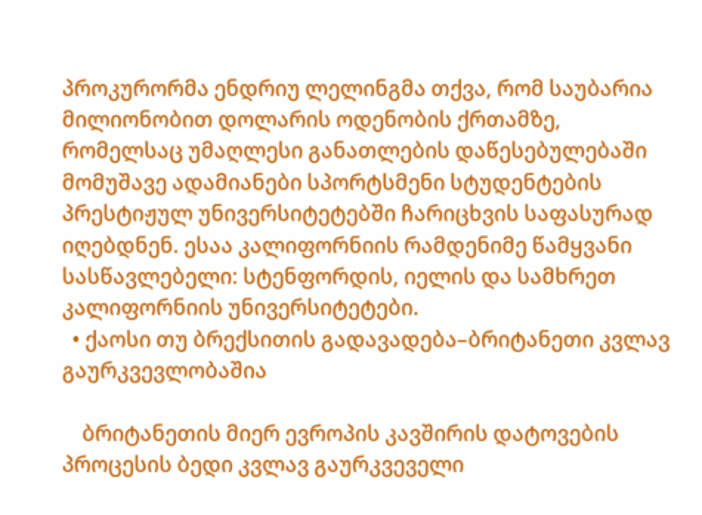პროკურორმა ენდრიუ ლელინგმა თქვა, რომ საუბარია მილიონობით დოლარის ოდენობის ქრთამზე, რომელსაც უმაღლესი განათლების დაწესებულებაში მომუშავე ადამიანები სპორტსმენი სტუდენტების პრესტიჟულ უნივერსიტეტებში ჩარიცხვის საფასურად იღებდნენ. ესაა კალიფორნიის რამდენიმე წამყვანი სასწავლებელი: სტენფორდის, იელის და სამხრეთ კალიფორნიის უნივერსიტეტები.
  • ქაოსი თუ ბრექსითის გადავადება–ბრიტანეთი კვლავ გაურკვევლობაშია

    ბრიტანეთის მიერ ევროპის კავშირის დატოვების პროცესის ბედი კვლავ გაურკვეველი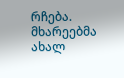რჩება. მხარეებმა ახალ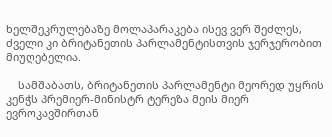ხელშეკრულებაზე მოლაპარაკება ისევ ვერ შეძლეს, ძველი კი ბრიტანეთის პარლამენტისთვის ჯერჯერობით მიუღებელია.

    სამშაბათს, ბრიტანეთის პარლამენტი მეორედ უყრის კენჭს პრემიერ-მინისტრ ტერეზა მეის მიერ ევროკავშირთან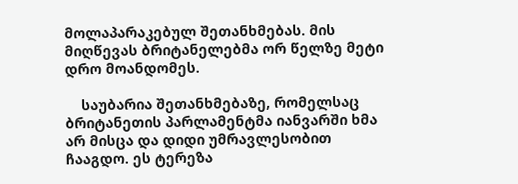მოლაპარაკებულ შეთანხმებას. მის მიღწევას ბრიტანელებმა ორ წელზე მეტი დრო მოანდომეს.

    საუბარია შეთანხმებაზე, რომელსაც ბრიტანეთის პარლამენტმა იანვარში ხმა არ მისცა და დიდი უმრავლესობით ჩააგდო. ეს ტერეზა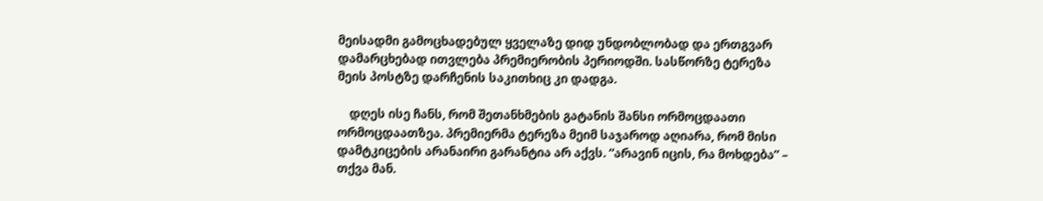მეისადმი გამოცხადებულ ყველაზე დიდ უნდობლობად და ერთგვარ დამარცხებად ითვლება პრემიერობის პერიოდში. სასწორზე ტერეზა მეის პოსტზე დარჩენის საკითხიც კი დადგა.

    დღეს ისე ჩანს, რომ შეთანხმების გატანის შანსი ორმოცდაათი ორმოცდაათზეა. პრემიერმა ტერეზა მეიმ საჯაროდ აღიარა, რომ მისი დამტკიცების არანაირი გარანტია არ აქვს. “არავინ იცის, რა მოხდება” – თქვა მან.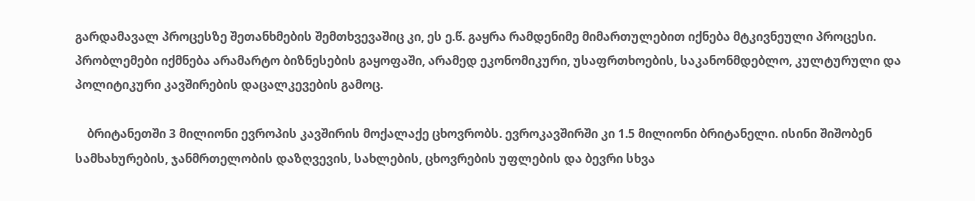გარდამავალ პროცესზე შეთანხმების შემთხვევაშიც კი, ეს ე.წ. გაყრა რამდენიმე მიმართულებით იქნება მტკივნეული პროცესი. პრობლემები იქმნება არამარტო ბიზნესების გაყოფაში, არამედ ეკონომიკური, უსაფრთხოების, საკანონმდებლო, კულტურული და პოლიტიკური კავშირების დაცალკევების გამოც.

    ბრიტანეთში 3 მილიონი ევროპის კავშირის მოქალაქე ცხოვრობს. ევროკავშირში კი 1.5 მილიონი ბრიტანელი. ისინი შიშობენ სამხახურების, ჯანმრთელობის დაზღვევის, სახლების, ცხოვრების უფლების და ბევრი სხვა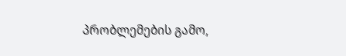პრობლემების გამო,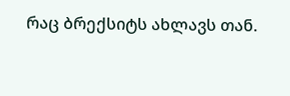რაც ბრექსიტს ახლავს თან.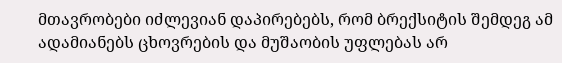მთავრობები იძლევიან დაპირებებს, რომ ბრექსიტის შემდეგ ამ ადამიანებს ცხოვრების და მუშაობის უფლებას არ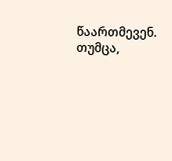წაართმევენ. თუმცა,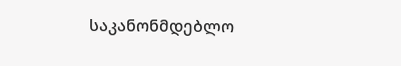საკანონმდებლო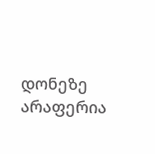დონეზე არაფერია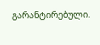გარანტირებული.